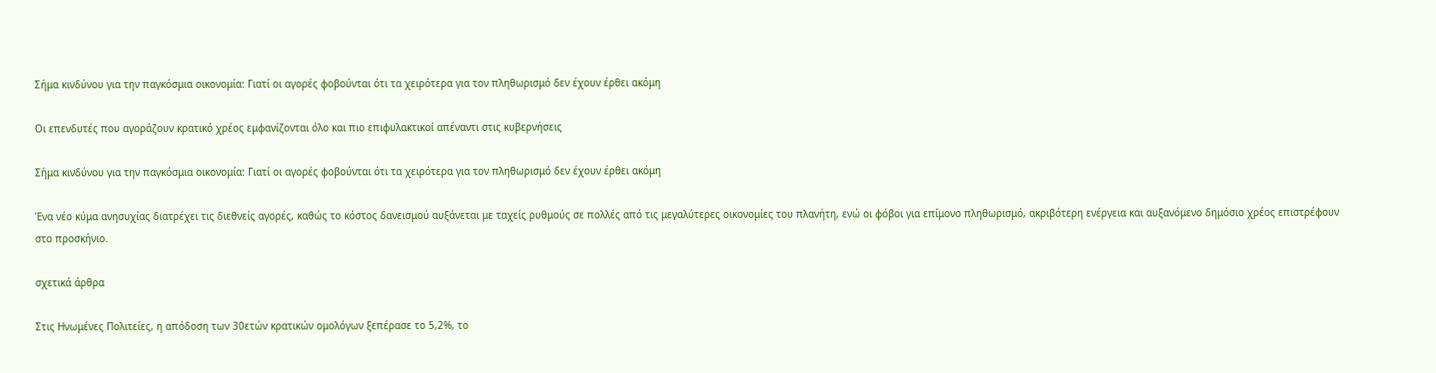Σήμα κινδύνου για την παγκόσμια οικονομία: Γιατί οι αγορές φοβούνται ότι τα χειρότερα για τον πληθωρισμό δεν έχουν έρθει ακόμη

Οι επενδυτές που αγοράζουν κρατικό χρέος εμφανίζονται όλο και πιο επιφυλακτικοί απέναντι στις κυβερνήσεις

Σήμα κινδύνου για την παγκόσμια οικονομία: Γιατί οι αγορές φοβούνται ότι τα χειρότερα για τον πληθωρισμό δεν έχουν έρθει ακόμη

Ένα νέο κύμα ανησυχίας διατρέχει τις διεθνείς αγορές, καθώς το κόστος δανεισμού αυξάνεται με ταχείς ρυθμούς σε πολλές από τις μεγαλύτερες οικονομίες του πλανήτη, ενώ οι φόβοι για επίμονο πληθωρισμό, ακριβότερη ενέργεια και αυξανόμενο δημόσιο χρέος επιστρέφουν στο προσκήνιο.

σχετικά άρθρα

Στις Ηνωμένες Πολιτείες, η απόδοση των 30ετών κρατικών ομολόγων ξεπέρασε το 5,2%, το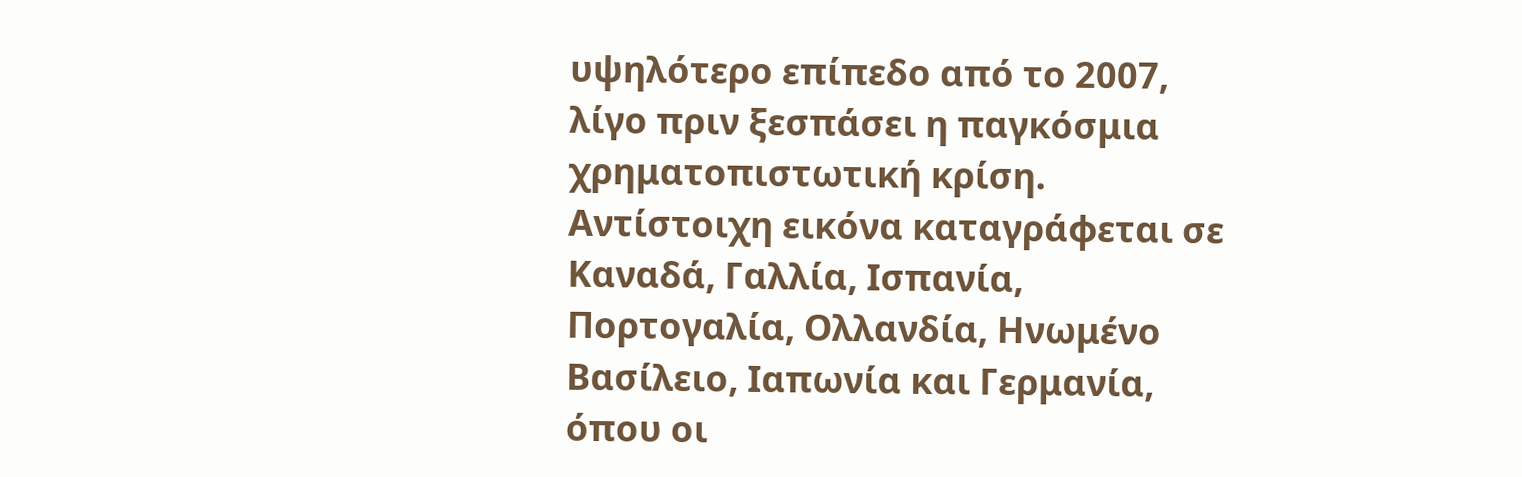υψηλότερο επίπεδο από το 2007, λίγο πριν ξεσπάσει η παγκόσμια χρηματοπιστωτική κρίση. Αντίστοιχη εικόνα καταγράφεται σε Καναδά, Γαλλία, Ισπανία, Πορτογαλία, Ολλανδία, Ηνωμένο Βασίλειο, Ιαπωνία και Γερμανία, όπου οι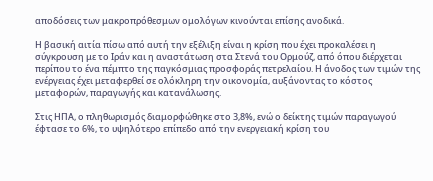αποδόσεις των μακροπρόθεσμων ομολόγων κινούνται επίσης ανοδικά.

Η βασική αιτία πίσω από αυτή την εξέλιξη είναι η κρίση που έχει προκαλέσει η σύγκρουση με το Ιράν και η αναστάτωση στα Στενά του Ορμούζ, από όπου διέρχεται περίπου το ένα πέμπτο της παγκόσμιας προσφοράς πετρελαίου. Η άνοδος των τιμών της ενέργειας έχει μεταφερθεί σε ολόκληρη την οικονομία, αυξάνοντας το κόστος μεταφορών, παραγωγής και κατανάλωσης.

Στις ΗΠΑ, ο πληθωρισμός διαμορφώθηκε στο 3,8%, ενώ ο δείκτης τιμών παραγωγού έφτασε το 6%, το υψηλότερο επίπεδο από την ενεργειακή κρίση του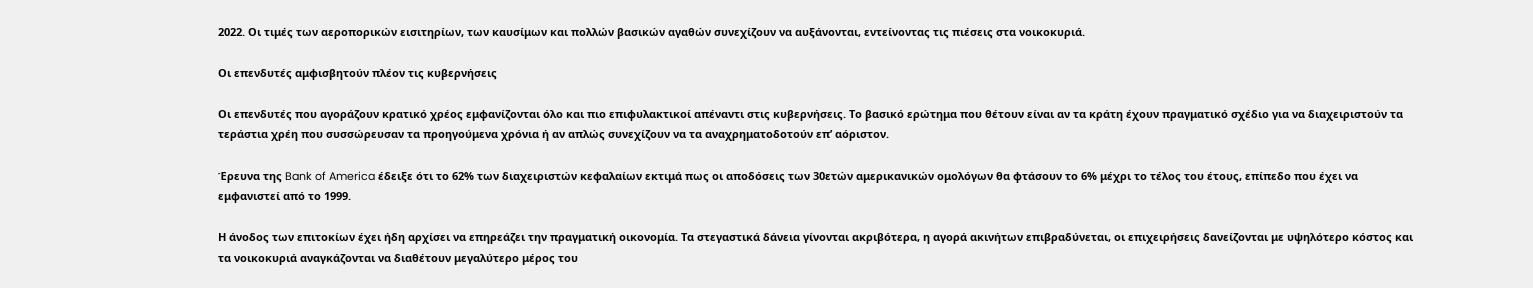2022. Οι τιμές των αεροπορικών εισιτηρίων, των καυσίμων και πολλών βασικών αγαθών συνεχίζουν να αυξάνονται, εντείνοντας τις πιέσεις στα νοικοκυριά.

Οι επενδυτές αμφισβητούν πλέον τις κυβερνήσεις

Οι επενδυτές που αγοράζουν κρατικό χρέος εμφανίζονται όλο και πιο επιφυλακτικοί απέναντι στις κυβερνήσεις. Το βασικό ερώτημα που θέτουν είναι αν τα κράτη έχουν πραγματικό σχέδιο για να διαχειριστούν τα τεράστια χρέη που συσσώρευσαν τα προηγούμενα χρόνια ή αν απλώς συνεχίζουν να τα αναχρηματοδοτούν επ’ αόριστον.

Έρευνα της Bank of America έδειξε ότι το 62% των διαχειριστών κεφαλαίων εκτιμά πως οι αποδόσεις των 30ετών αμερικανικών ομολόγων θα φτάσουν το 6% μέχρι το τέλος του έτους, επίπεδο που έχει να εμφανιστεί από το 1999.

Η άνοδος των επιτοκίων έχει ήδη αρχίσει να επηρεάζει την πραγματική οικονομία. Τα στεγαστικά δάνεια γίνονται ακριβότερα, η αγορά ακινήτων επιβραδύνεται, οι επιχειρήσεις δανείζονται με υψηλότερο κόστος και τα νοικοκυριά αναγκάζονται να διαθέτουν μεγαλύτερο μέρος του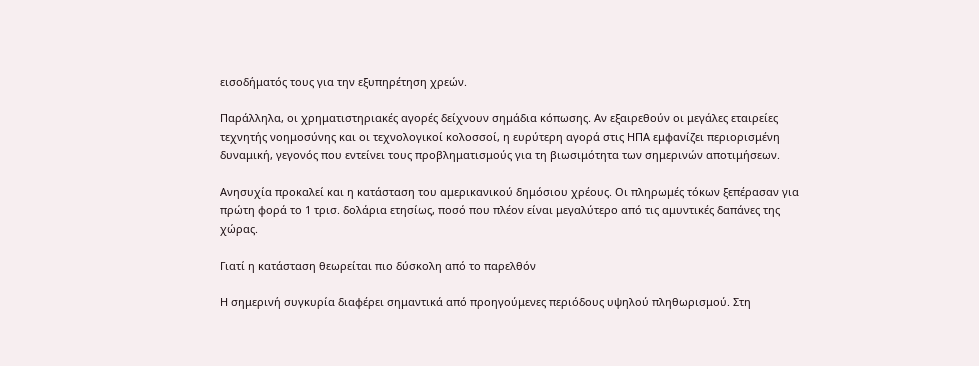εισοδήματός τους για την εξυπηρέτηση χρεών.

Παράλληλα, οι χρηματιστηριακές αγορές δείχνουν σημάδια κόπωσης. Αν εξαιρεθούν οι μεγάλες εταιρείες τεχνητής νοημοσύνης και οι τεχνολογικοί κολοσσοί, η ευρύτερη αγορά στις ΗΠΑ εμφανίζει περιορισμένη δυναμική, γεγονός που εντείνει τους προβληματισμούς για τη βιωσιμότητα των σημερινών αποτιμήσεων.

Ανησυχία προκαλεί και η κατάσταση του αμερικανικού δημόσιου χρέους. Οι πληρωμές τόκων ξεπέρασαν για πρώτη φορά το 1 τρισ. δολάρια ετησίως, ποσό που πλέον είναι μεγαλύτερο από τις αμυντικές δαπάνες της χώρας.

Γιατί η κατάσταση θεωρείται πιο δύσκολη από το παρελθόν

Η σημερινή συγκυρία διαφέρει σημαντικά από προηγούμενες περιόδους υψηλού πληθωρισμού. Στη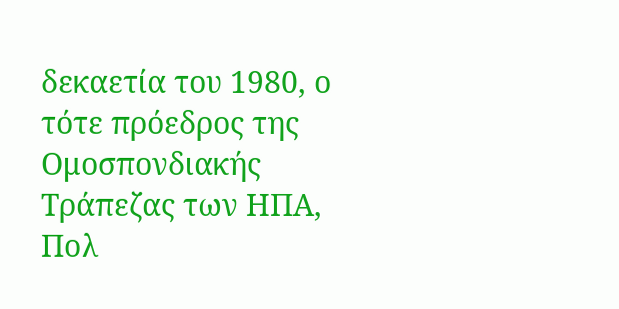δεκαετία του 1980, ο τότε πρόεδρος της Ομοσπονδιακής Τράπεζας των ΗΠΑ, Πολ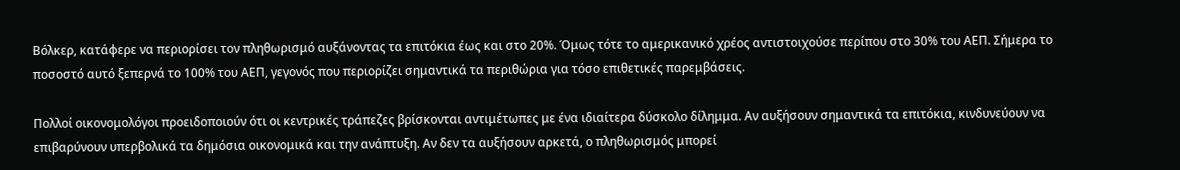Βόλκερ, κατάφερε να περιορίσει τον πληθωρισμό αυξάνοντας τα επιτόκια έως και στο 20%. Όμως τότε το αμερικανικό χρέος αντιστοιχούσε περίπου στο 30% του ΑΕΠ. Σήμερα το ποσοστό αυτό ξεπερνά το 100% του ΑΕΠ, γεγονός που περιορίζει σημαντικά τα περιθώρια για τόσο επιθετικές παρεμβάσεις.

Πολλοί οικονομολόγοι προειδοποιούν ότι οι κεντρικές τράπεζες βρίσκονται αντιμέτωπες με ένα ιδιαίτερα δύσκολο δίλημμα. Αν αυξήσουν σημαντικά τα επιτόκια, κινδυνεύουν να επιβαρύνουν υπερβολικά τα δημόσια οικονομικά και την ανάπτυξη. Αν δεν τα αυξήσουν αρκετά, ο πληθωρισμός μπορεί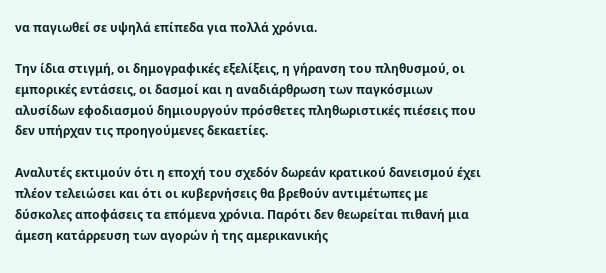να παγιωθεί σε υψηλά επίπεδα για πολλά χρόνια.

Την ίδια στιγμή, οι δημογραφικές εξελίξεις, η γήρανση του πληθυσμού, οι εμπορικές εντάσεις, οι δασμοί και η αναδιάρθρωση των παγκόσμιων αλυσίδων εφοδιασμού δημιουργούν πρόσθετες πληθωριστικές πιέσεις που δεν υπήρχαν τις προηγούμενες δεκαετίες.

Αναλυτές εκτιμούν ότι η εποχή του σχεδόν δωρεάν κρατικού δανεισμού έχει πλέον τελειώσει και ότι οι κυβερνήσεις θα βρεθούν αντιμέτωπες με δύσκολες αποφάσεις τα επόμενα χρόνια. Παρότι δεν θεωρείται πιθανή μια άμεση κατάρρευση των αγορών ή της αμερικανικής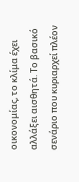οικονομίας, το κλίμα έχει αλλάξει αισθητά. Το βασικό σενάριο που κυριαρχεί πλέον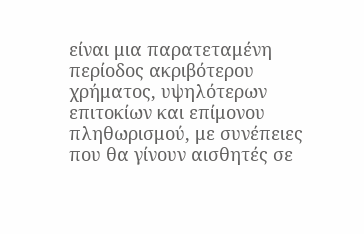είναι μια παρατεταμένη περίοδος ακριβότερου χρήματος, υψηλότερων επιτοκίων και επίμονου πληθωρισμού, με συνέπειες που θα γίνουν αισθητές σε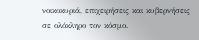νοικοκυριά, επιχειρήσεις και κυβερνήσεις σε ολόκληρο τον κόσμο.